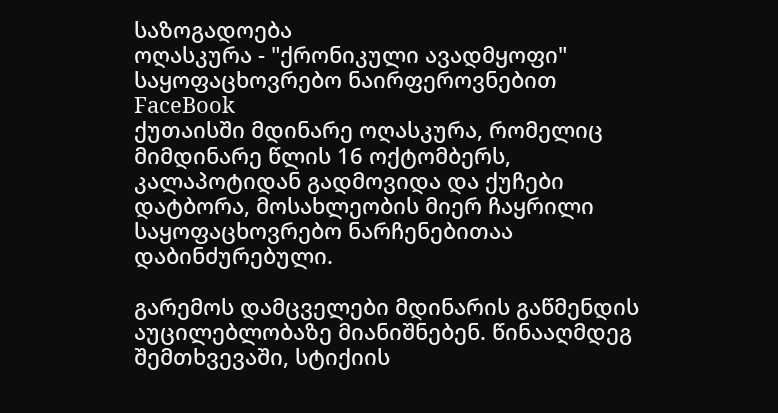საზოგადოება
ოღასკურა - "ქრონიკული ავადმყოფი" საყოფაცხოვრებო ნაირფეროვნებით
FaceBook
ქუთაისში მდინარე ოღასკურა, რომელიც მიმდინარე წლის 16 ოქტომბერს, კალაპოტიდან გადმოვიდა და ქუჩები დატბორა, მოსახლეობის მიერ ჩაყრილი საყოფაცხოვრებო ნარჩენებითაა დაბინძურებული.

გარემოს დამცველები მდინარის გაწმენდის აუცილებლობაზე მიანიშნებენ. წინააღმდეგ შემთხვევაში, სტიქიის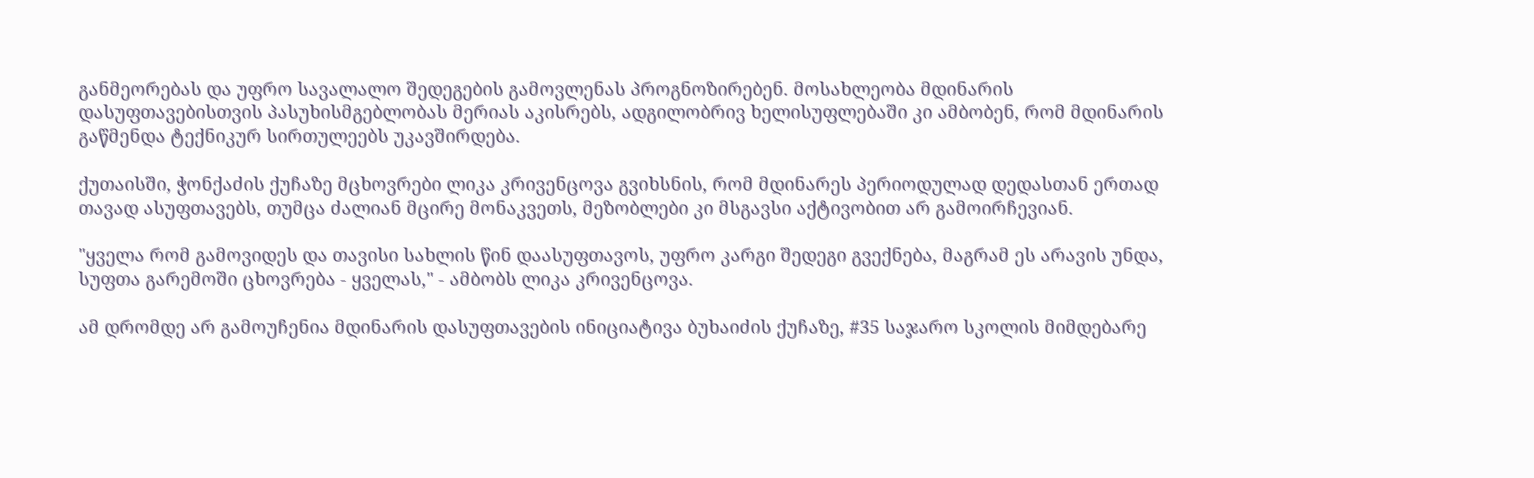განმეორებას და უფრო სავალალო შედეგების გამოვლენას პროგნოზირებენ. მოსახლეობა მდინარის დასუფთავებისთვის პასუხისმგებლობას მერიას აკისრებს, ადგილობრივ ხელისუფლებაში კი ამბობენ, რომ მდინარის გაწმენდა ტექნიკურ სირთულეებს უკავშირდება.

ქუთაისში, ჭონქაძის ქუჩაზე მცხოვრები ლიკა კრივენცოვა გვიხსნის, რომ მდინარეს პერიოდულად დედასთან ერთად თავად ასუფთავებს, თუმცა ძალიან მცირე მონაკვეთს, მეზობლები კი მსგავსი აქტივობით არ გამოირჩევიან.

"ყველა რომ გამოვიდეს და თავისი სახლის წინ დაასუფთავოს, უფრო კარგი შედეგი გვექნება, მაგრამ ეს არავის უნდა, სუფთა გარემოში ცხოვრება - ყველას," - ამბობს ლიკა კრივენცოვა.

ამ დრომდე არ გამოუჩენია მდინარის დასუფთავების ინიციატივა ბუხაიძის ქუჩაზე, #35 საჯარო სკოლის მიმდებარე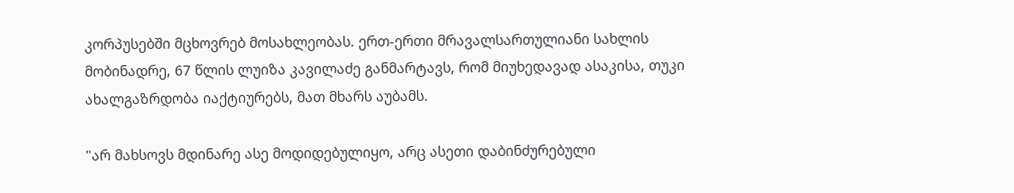კორპუსებში მცხოვრებ მოსახლეობას. ერთ-ერთი მრავალსართულიანი სახლის მობინადრე, 67 წლის ლუიზა კავილაძე განმარტავს, რომ მიუხედავად ასაკისა, თუკი ახალგაზრდობა იაქტიურებს, მათ მხარს აუბამს.

"არ მახსოვს მდინარე ასე მოდიდებულიყო, არც ასეთი დაბინძურებული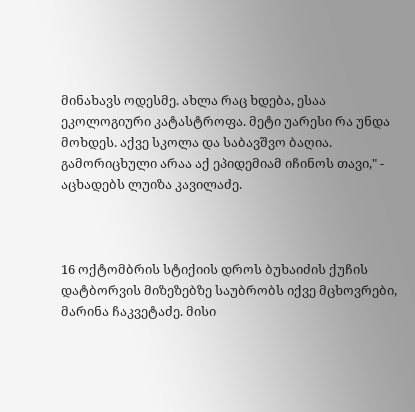მინახავს ოდესმე. ახლა რაც ხდება, ესაა ეკოლოგიური კატასტროფა. მეტი უარესი რა უნდა მოხდეს. აქვე სკოლა და საბავშვო ბაღია. გამორიცხული არაა აქ ეპიდემიამ იჩინოს თავი," - აცხადებს ლუიზა კავილაძე.



16 ოქტომბრის სტიქიის დროს ბუხაიძის ქუჩის დატბორვის მიზეზებზე საუბრობს იქვე მცხოვრები, მარინა ჩაკვეტაძე. მისი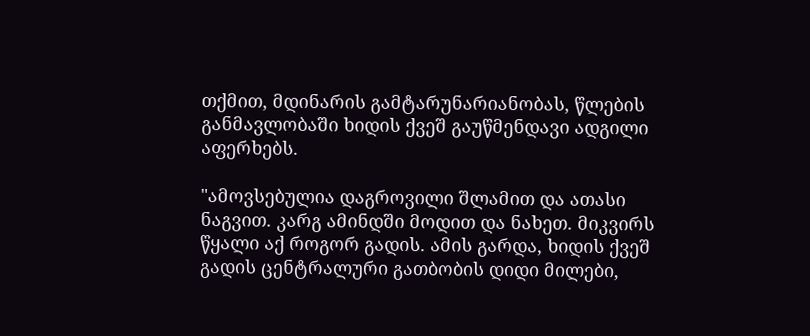თქმით, მდინარის გამტარუნარიანობას, წლების განმავლობაში ხიდის ქვეშ გაუწმენდავი ადგილი აფერხებს.

"ამოვსებულია დაგროვილი შლამით და ათასი ნაგვით. კარგ ამინდში მოდით და ნახეთ. მიკვირს წყალი აქ როგორ გადის. ამის გარდა, ხიდის ქვეშ გადის ცენტრალური გათბობის დიდი მილები,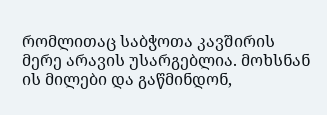რომლითაც საბჭოთა კავშირის მერე არავის უსარგებლია. მოხსნან ის მილები და გაწმინდონ,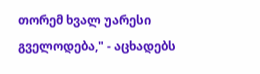თორემ ხვალ უარესი გველოდება," - აცხადებს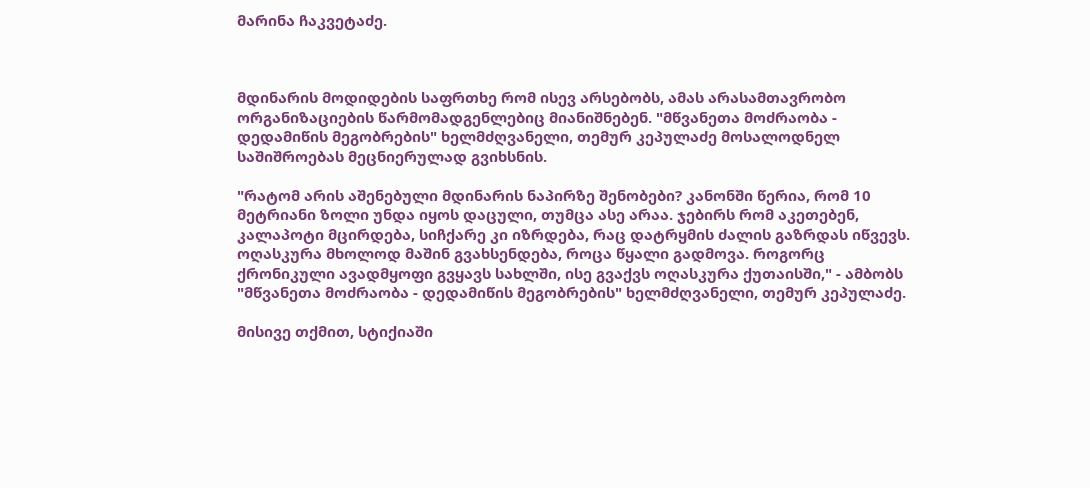მარინა ჩაკვეტაძე.



მდინარის მოდიდების საფრთხე რომ ისევ არსებობს, ამას არასამთავრობო ორგანიზაციების წარმომადგენლებიც მიანიშნებენ. "მწვანეთა მოძრაობა - დედამიწის მეგობრების" ხელმძღვანელი, თემურ კეპულაძე მოსალოდნელ საშიშროებას მეცნიერულად გვიხსნის.

"რატომ არის აშენებული მდინარის ნაპირზე შენობები? კანონში წერია, რომ 10 მეტრიანი ზოლი უნდა იყოს დაცული, თუმცა ასე არაა. ჯებირს რომ აკეთებენ, კალაპოტი მცირდება, სიჩქარე კი იზრდება, რაც დატრყმის ძალის გაზრდას იწვევს. ოღასკურა მხოლოდ მაშინ გვახსენდება, როცა წყალი გადმოვა. როგორც ქრონიკული ავადმყოფი გვყავს სახლში, ისე გვაქვს ოღასკურა ქუთაისში," - ამბობს "მწვანეთა მოძრაობა - დედამიწის მეგობრების" ხელმძღვანელი, თემურ კეპულაძე.

მისივე თქმით, სტიქიაში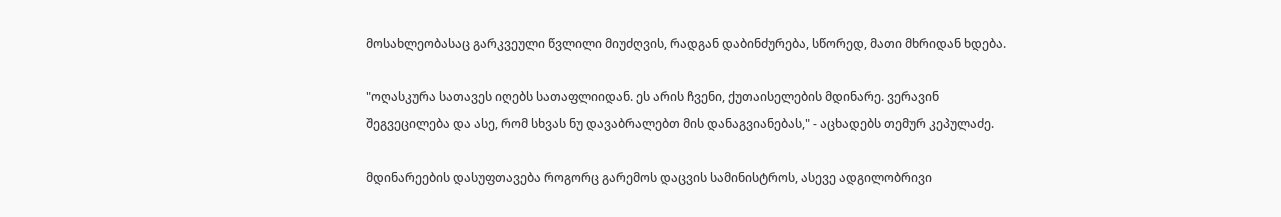მოსახლეობასაც გარკვეული წვლილი მიუძღვის, რადგან დაბინძურება, სწორედ, მათი მხრიდან ხდება.

"ოღასკურა სათავეს იღებს სათაფლიიდან. ეს არის ჩვენი, ქუთაისელების მდინარე. ვერავინ შეგვეცილება და ასე, რომ სხვას ნუ დავაბრალებთ მის დანაგვიანებას," - აცხადებს თემურ კეპულაძე.

მდინარეების დასუფთავება როგორც გარემოს დაცვის სამინისტროს, ასევე ადგილობრივი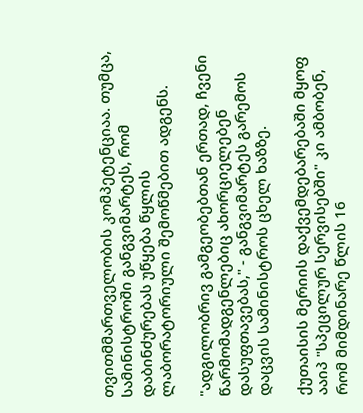თვითმმართველობის კომპეტენციაა. თუმცა, სამინისტროში განგვიმარტეს, რომ დაბინძურებას უწყება წყლის ლაბორატორიული შემოწმებით ადგენს.

"ადგილობრივ გამგეობებთან ერთად, ჩვენი წარმომადგენლებიც ახორციელებენ დასუფთავებას," - განგვიმარტეს გარემოს დაცვის სამინისტროს ცხელ ხაზზე.

ქუთაისის მერიის დაქვემდებარებაში მყოფ ააიპ "სპეცილურ სერვისებში" კი ამბობენ, რომ მიმდინარე წლის 16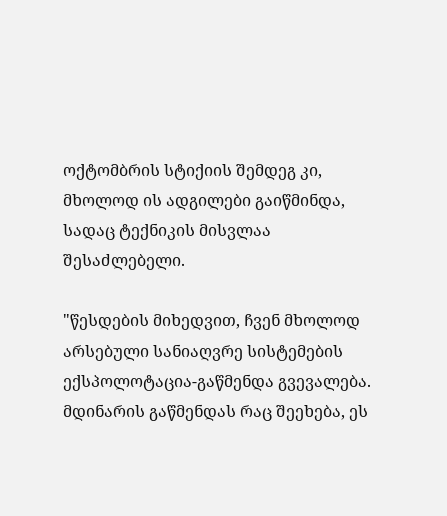ოქტომბრის სტიქიის შემდეგ კი, მხოლოდ ის ადგილები გაიწმინდა, სადაც ტექნიკის მისვლაა შესაძლებელი.

"წესდების მიხედვით, ჩვენ მხოლოდ არსებული სანიაღვრე სისტემების ექსპოლოტაცია-გაწმენდა გვევალება. მდინარის გაწმენდას რაც შეეხება, ეს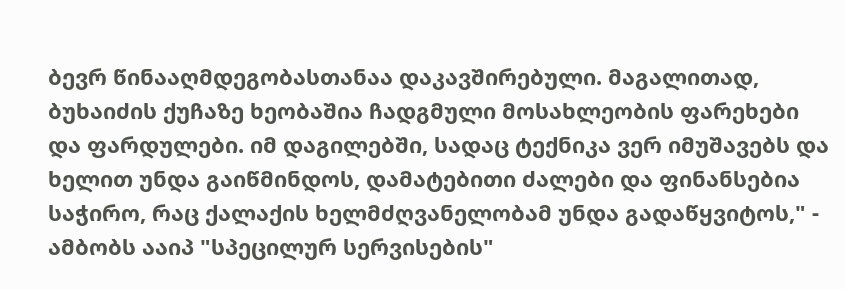ბევრ წინააღმდეგობასთანაა დაკავშირებული. მაგალითად, ბუხაიძის ქუჩაზე ხეობაშია ჩადგმული მოსახლეობის ფარეხები და ფარდულები. იმ დაგილებში, სადაც ტექნიკა ვერ იმუშავებს და ხელით უნდა გაიწმინდოს, დამატებითი ძალები და ფინანსებია საჭირო, რაც ქალაქის ხელმძღვანელობამ უნდა გადაწყვიტოს," - ამბობს ააიპ "სპეცილურ სერვისების"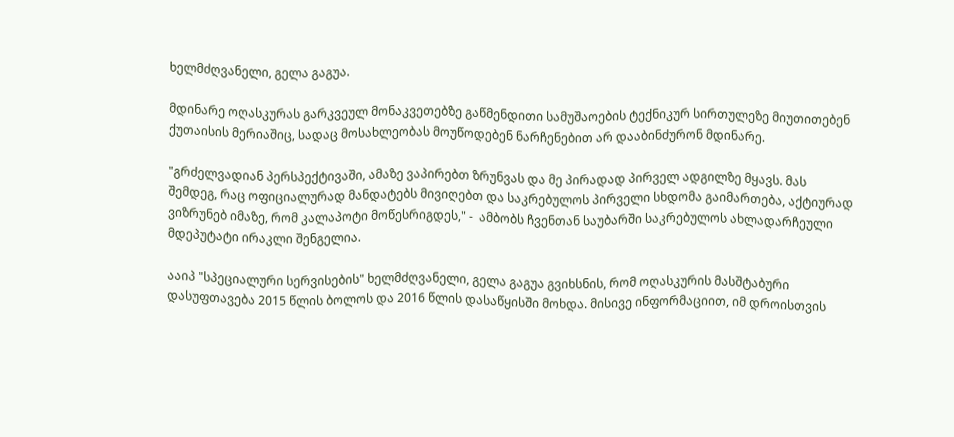ხელმძღვანელი, გელა გაგუა.

მდინარე ოღასკურას გარკვეულ მონაკვეთებზე გაწმენდითი სამუშაოების ტექნიკურ სირთულეზე მიუთითებენ ქუთაისის მერიაშიც, სადაც მოსახლეობას მოუწოდებენ ნარჩენებით არ დააბინძურონ მდინარე.

"გრძელვადიან პერსპექტივაში, ამაზე ვაპირებთ ზრუნვას და მე პირადად პირველ ადგილზე მყავს. მას შემდეგ, რაც ოფიციალურად მანდატებს მივიღებთ და საკრებულოს პირველი სხდომა გაიმართება, აქტიურად ვიზრუნებ იმაზე, რომ კალაპოტი მოწესრიგდეს," -  ამბობს ჩვენთან საუბარში საკრებულოს ახლადარჩეული მდეპუტატი ირაკლი შენგელია.

ააიპ "სპეციალური სერვისების" ხელმძღვანელი, გელა გაგუა გვიხსნის, რომ ოღასკურის მასშტაბური დასუფთავება 2015 წლის ბოლოს და 2016 წლის დასაწყისში მოხდა. მისივე ინფორმაციით, იმ დროისთვის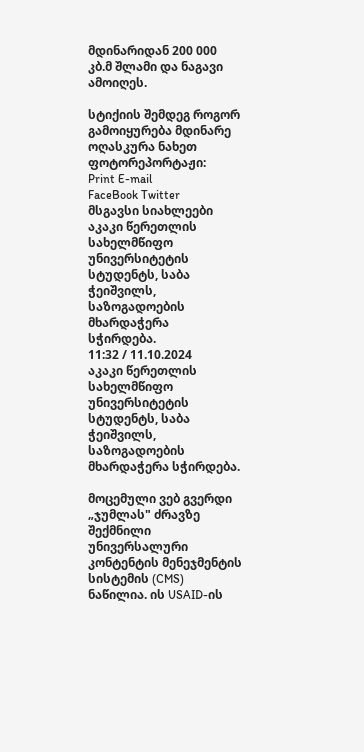მდინარიდან 200 000 კბ.მ შლამი და ნაგავი ამოიღეს.

სტიქიის შემდეგ როგორ გამოიყურება მდინარე ოღასკურა ნახეთ ფოტორეპორტაჟი:
Print E-mail
FaceBook Twitter
მსგავსი სიახლეები
აკაკი წერეთლის სახელმწიფო უნივერსიტეტის
სტუდენტს, საბა ჭეიშვილს, საზოგადოების მხარდაჭერა
სჭირდება.
11:32 / 11.10.2024
აკაკი წერეთლის სახელმწიფო უნივერსიტეტის სტუდენტს, საბა ჭეიშვილს, საზოგადოების მხარდაჭერა სჭირდება.

მოცემული ვებ გვერდი „ჯუმლას" ძრავზე შექმნილი უნივერსალური კონტენტის მენეჯმენტის სისტემის (CMS) ნაწილია. ის USAID-ის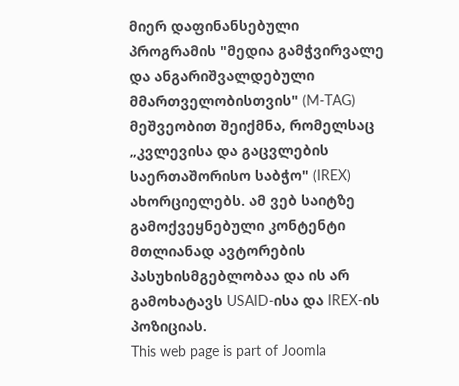მიერ დაფინანსებული პროგრამის "მედია გამჭვირვალე და ანგარიშვალდებული მმართველობისთვის" (M-TAG) მეშვეობით შეიქმნა, რომელსაც „კვლევისა და გაცვლების საერთაშორისო საბჭო" (IREX) ახორციელებს. ამ ვებ საიტზე გამოქვეყნებული კონტენტი მთლიანად ავტორების პასუხისმგებლობაა და ის არ გამოხატავს USAID-ისა და IREX-ის პოზიციას.
This web page is part of Joomla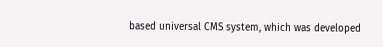based universal CMS system, which was developed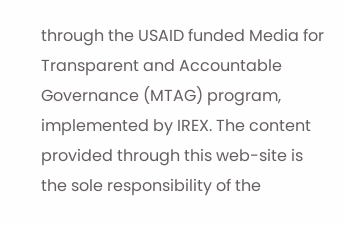through the USAID funded Media for Transparent and Accountable Governance (MTAG) program, implemented by IREX. The content provided through this web-site is the sole responsibility of the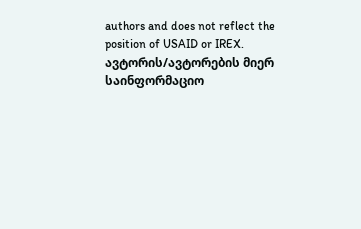authors and does not reflect the position of USAID or IREX.
ავტორის/ავტორების მიერ საინფორმაციო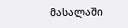მასალაში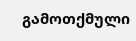გამოთქმული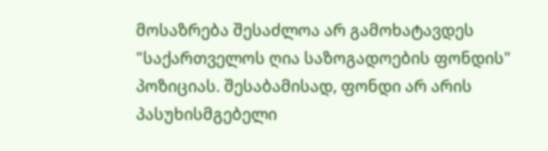მოსაზრება შესაძლოა არ გამოხატავდეს "საქართველოს ღია საზოგადოების ფონდის" პოზიციას. შესაბამისად, ფონდი არ არის პასუხისმგებელი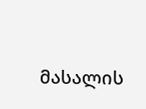მასალის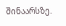შინაარსზე.